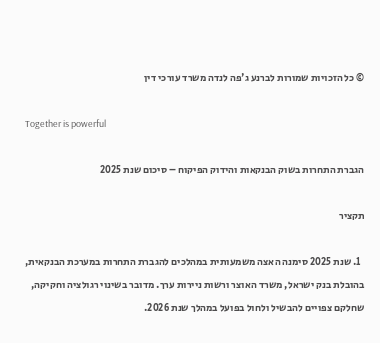© כל הזכויות שמורות לברנע ג'פה לנדה משרד עורכי דין

Together is powerful

הגברת התחרות בשוק הבנקאות והידוק הפיקוח – סיכום שנת 2025

תקציר

  1. שנת 2025 סימנה האצה משמעותית במהלכים להגברת התחרות במערכת הבנקאית, בהובלת בנק ישראל, משרד האוצר ורשות ניירות ערך. מדובר בשינוי רגולציה וחקיקה, שחלקם צפויים להבשיל ולחול בפועל במהלך שנת 2026.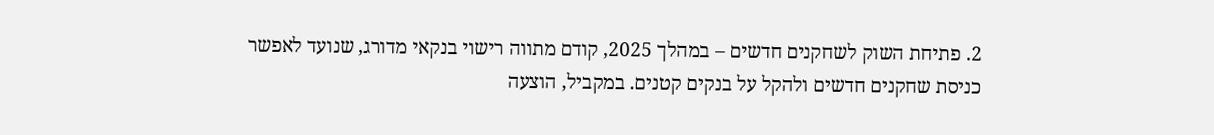2. פתיחת השוק לשחקנים חדשים – במהלך 2025, קודם מתווה רישוי בנקאי מדורג, שנועד לאפשר כניסת שחקנים חדשים ולהקל על בנקים קטנים. במקביל, הוצעה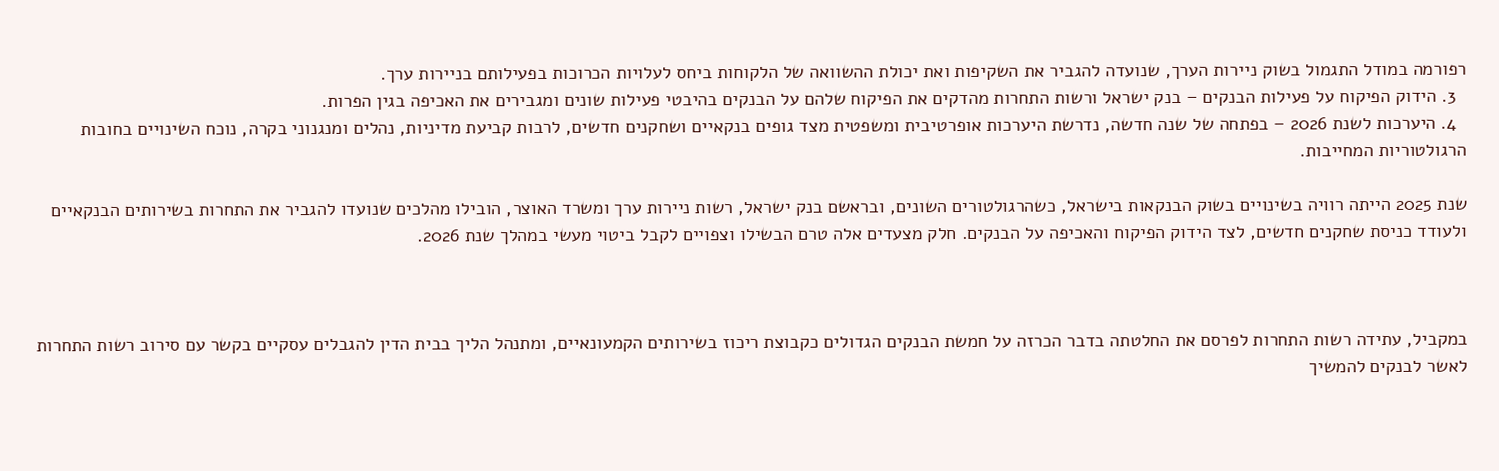רפורמה במודל התגמול בשוק ניירות הערך, שנועדה להגביר את השקיפות ואת יכולת ההשוואה של הלקוחות ביחס לעלויות הכרוכות בפעילותם בניירות ערך.
  3. הידוק הפיקוח על פעילות הבנקים – בנק ישראל ורשות התחרות מהדקים את הפיקוח שלהם על הבנקים בהיבטי פעילות שונים ומגבירים את האכיפה בגין הפרות.
  4. היערכות לשנת 2026 – בפתחה של שנה חדשה, נדרשת היערכות אופרטיבית ומשפטית מצד גופים בנקאיים ושחקנים חדשים, לרבות קביעת מדיניות, נהלים ומנגנוני בקרה, נוכח השינויים בחובות הרגולטוריות המחייבות.

שנת 2025 הייתה רוויה בשינויים בשוק הבנקאות בישראל, כשהרגולטורים השונים, ובראשם בנק ישראל, רשות ניירות ערך ומשרד האוצר, הובילו מהלכים שנועדו להגביר את התחרות בשירותים הבנקאיים ולעודד כניסת שחקנים חדשים, לצד הידוק הפיקוח והאכיפה על הבנקים. חלק מצעדים אלה טרם הבשילו וצפויים לקבל ביטוי מעשי במהלך שנת 2026.



במקביל, עתידה רשות התחרות לפרסם את החלטתה בדבר הכרזה על חמשת הבנקים הגדולים כקבוצת ריכוז בשירותים הקמעונאיים, ומתנהל הליך בבית הדין להגבלים עסקיים בקשר עם סירוב רשות התחרות לאשר לבנקים להמשיך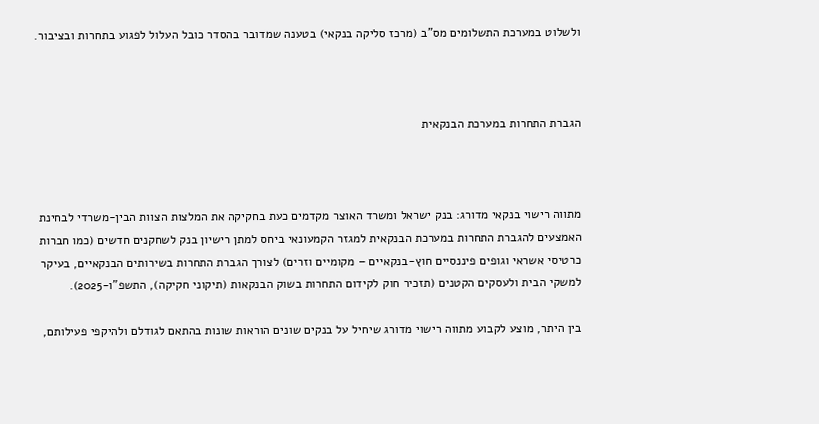ולשלוט במערכת התשלומים מס"ב (מרכז סליקה בנקאי) בטענה שמדובר בהסדר כובל העלול לפגוע בתחרות ובציבור.



הגברת התחרות במערכת הבנקאית



מתווה רישוי בנקאי מדורג: בנק ישראל ומשרד האוצר מקדמים כעת בחקיקה את המלצות הצוות הבין-משרדי לבחינת האמצעים להגברת התחרות במערכת הבנקאית למגזר הקמעונאי ביחס למתן רישיון בנק לשחקנים חדשים (כמו חברות כרטיסי אשראי וגופים פיננסיים חוץ-בנקאיים – מקומיים וזרים) לצורך הגברת התחרות בשירותים הבנקאיים, בעיקר למשקי הבית ולעסקים הקטנים (תזכיר חוק לקידום התחרות בשוק הבנקאות (תיקוני חקיקה), התשפ"ו-2025).

בין היתר, מוצע לקבוע מתווה רישוי מדורג שיחיל על בנקים שונים הוראות שונות בהתאם לגודלם ולהיקפי פעילותם,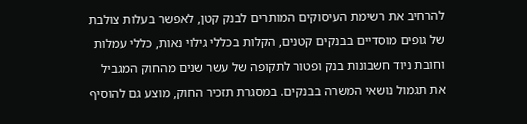להרחיב את רשימת העיסוקים המותרים לבנק קטן, לאפשר בעלות צולבת של גופים מוסדיים בבנקים קטנים, הקלות בכללי גילוי נאות, כללי עמלות וחובת ניוד חשבונות בנק ופטור לתקופה של עשר שנים מהחוק המגביל את תגמול נושאי המשרה בבנקים. במסגרת תזכיר החוק, מוצע גם להוסיף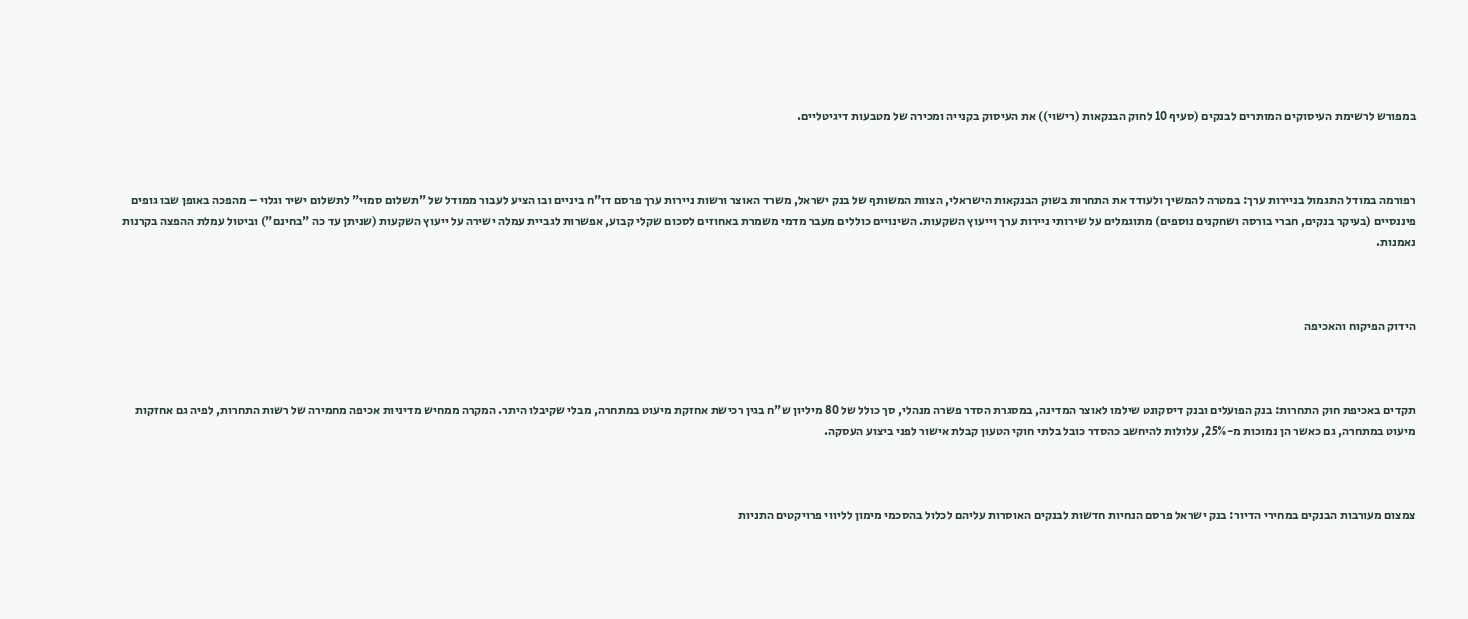במפורש לרשימת העיסוקים המותרים לבנקים (סעיף 10 לחוק הבנקאות (רישוי)) את העיסוק בקנייה ומכירה של מטבעות דיגיטליים.



רפורמה במודל התגמול בניירות ערך: במטרה להמשיך ולעודד את התחרות בשוק הבנקאות הישראלי, הצוות המשותף של בנק ישראל, משרד האוצר ורשות ניירות ערך פרסם דו"ח ביניים ובו הציע לעבור ממודל של "תשלום סמוי" לתשלום ישיר וגלוי – מהפכה באופן שבו גופים פיננסיים (בעיקר בנקים, חברי בורסה ושחקנים נוספים) מתוגמלים על שירותי ניירות ערך וייעוץ השקעות. השינויים כוללים מעבר מדמי משמרת באחוזים לסכום שקלי קבוע, אפשרות לגביית עמלה ישירה על ייעוץ השקעות (שניתן עד כה "בחינם") וביטול עמלת ההפצה בקרנות נאמנות.



הידוק הפיקוח והאכיפה



תקדים באכיפת חוק התחרות: בנק הפועלים ובנק דיסקונט שילמו לאוצר המדינה, במסגרת הסדר פשרה מנהלי, סך כולל של 80 מיליון ש"ח בגין רכישת אחזקת מיעוט במתחרה, מבלי שקיבלו היתר. המקרה ממחיש מדיניות אכיפה מחמירה של רשות התחרות, לפיה גם אחזקות מיעוט במתחרה, גם כאשר הן נמוכות מ-25%, עלולות להיחשב כהסדר כובל בלתי חוקי הטעון קבלת אישור לפני ביצוע העסקה.



צמצום מעורבות הבנקים במחירי הדיור: בנק ישראל פרסם הנחיות חדשות לבנקים האוסרות עליהם לכלול בהסכמי מימון לליווי פרויקטים התניות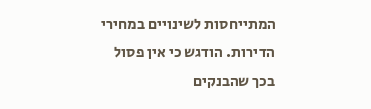המתייחסות לשינויים במחירי הדירות. הודגש כי אין פסול בכך שהבנקים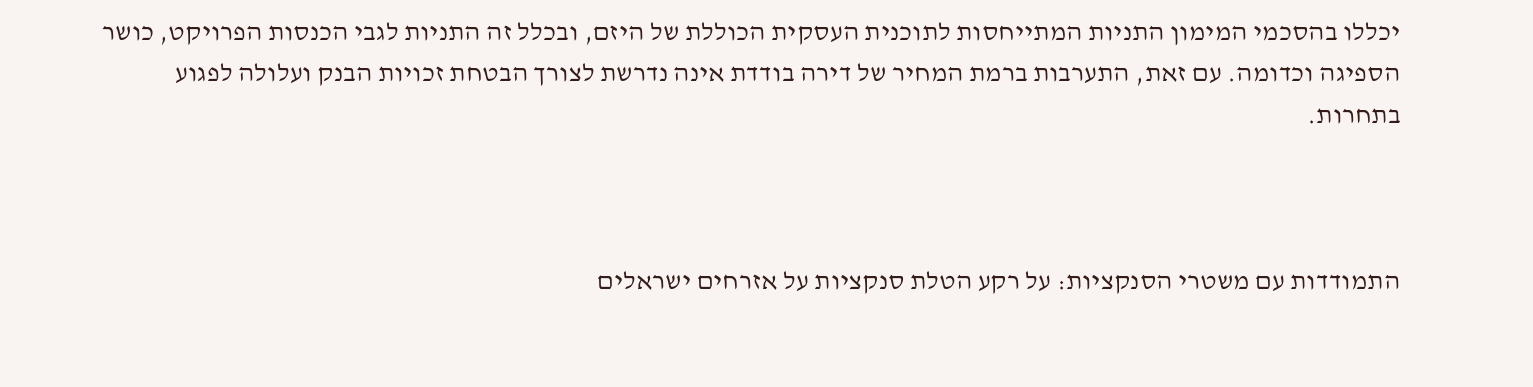יכללו בהסכמי המימון התניות המתייחסות לתוכנית העסקית הכוללת של היזם, ובכלל זה התניות לגבי הכנסות הפרויקט, כושר הספיגה וכדומה. עם זאת, התערבות ברמת המחיר של דירה בודדת אינה נדרשת לצורך הבטחת זכויות הבנק ועלולה לפגוע בתחרות.



התמודדות עם משטרי הסנקציות: על רקע הטלת סנקציות על אזרחים ישראלים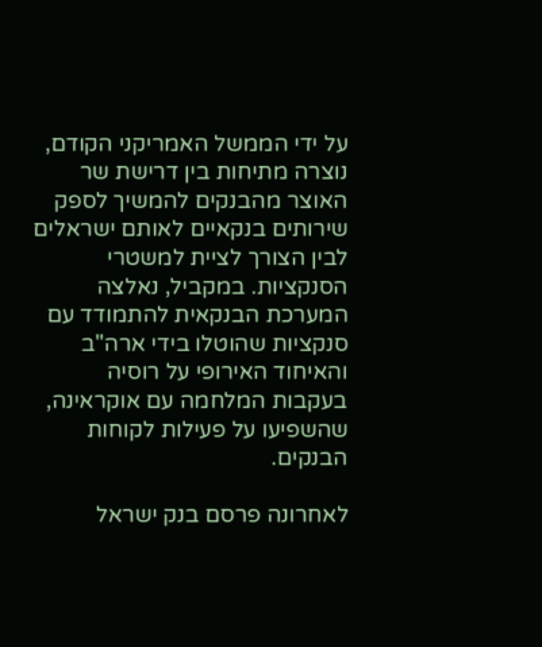על ידי הממשל האמריקני הקודם, נוצרה מתיחות בין דרישת שר האוצר מהבנקים להמשיך לספק שירותים בנקאיים לאותם ישראלים לבין הצורך לציית למשטרי הסנקציות. במקביל, נאלצה המערכת הבנקאית להתמודד עם סנקציות שהוטלו בידי ארה"ב והאיחוד האירופי על רוסיה בעקבות המלחמה עם אוקראינה, שהשפיעו על פעילות לקוחות הבנקים.

לאחרונה פרסם בנק ישראל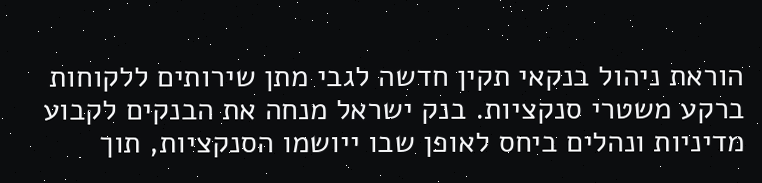הוראת ניהול בנקאי תקין חדשה לגבי מתן שירותים ללקוחות ברקע משטרי סנקציות. בנק ישראל מנחה את הבנקים לקבוע מדיניות ונהלים ביחס לאופן שבו ייושמו הסנקציות, תוך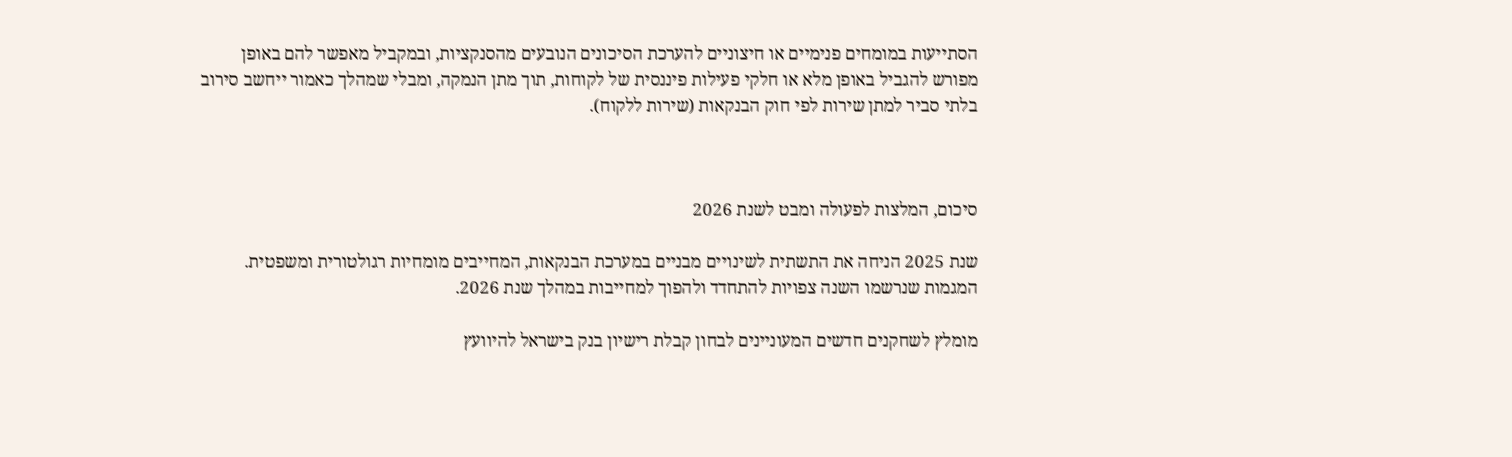הסתייעות במומחים פנימיים או חיצוניים להערכת הסיכונים הנובעים מהסנקציות, ובמקביל מאפשר להם באופן מפורש להגביל באופן מלא או חלקי פעילות פיננסית של לקוחות, תוך מתן הנמקה, ומבלי שמהלך כאמור ייחשב סירוב בלתי סביר למתן שירות לפי חוק הבנקאות (שירות ללקוח).



סיכום, המלצות לפעולה ומבט לשנת 2026

שנת 2025 הניחה את התשתית לשינויים מבניים במערכת הבנקאות, המחייבים מומחיות רגולטורית ומשפטית. המגמות שנרשמו השנה צפויות להתחדד ולהפוך למחייבות במהלך שנת 2026.

מומלץ לשחקנים חדשים המעוניינים לבחון קבלת רישיון בנק בישראל להיוועץ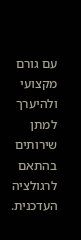עם גורם מקצועי ולהיערך למתן שירותים בהתאם לרגולציה העדכנית.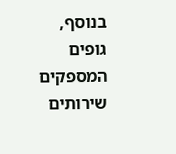בנוסף, גופים המספקים שירותים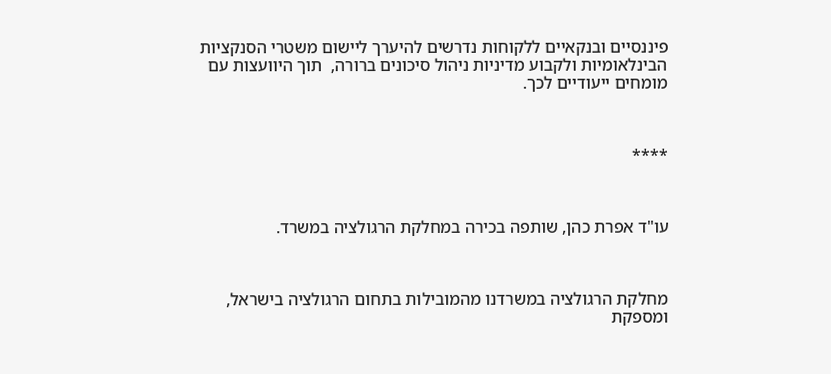פיננסיים ובנקאיים ללקוחות נדרשים להיערך ליישום משטרי הסנקציות הבינלאומיות ולקבוע מדיניות ניהול סיכונים ברורה,  תוך היוועצות עם מומחים ייעודיים לכך.



****



עו"ד אפרת כהן, שותפה בכירה במחלקת הרגולציה במשרד.



מחלקת הרגולציה במשרדנו מהמובילות בתחום הרגולציה בישראל, ומספקת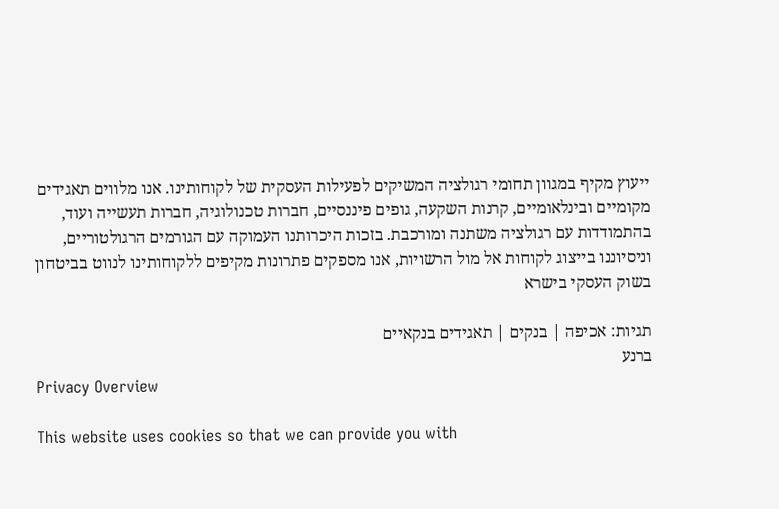ייעוץ מקיף במגוון תחומי רגולציה המשיקים לפעילות העסקית של לקוחותינו. אנו מלווים תאגידים מקומיים ובינלאומיים, קרנות השקעה, גופים פיננסיים, חברות טכנולוגיה, חברות תעשייה ועוד, בהתמודדות עם רגולציה משתנה ומורכבת. בזכות היכרותנו העמוקה עם הגורמים הרגולטוריים, וניסיוננו בייצוג לקוחות אל מול הרשויות, אנו מספקים פתרונות מקיפים ללקוחותינו לנווט בביטחון בשוק העסקי בישרא

תגיות: אכיפה | בנקים | תאגידים בנקאיים
ברנע
Privacy Overview

This website uses cookies so that we can provide you with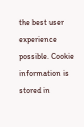the best user experience possible. Cookie information is stored in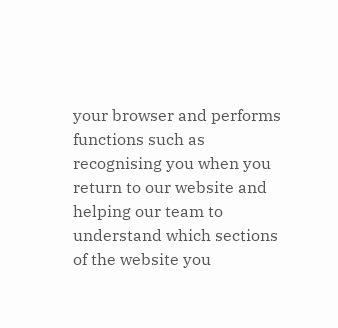your browser and performs functions such as recognising you when you return to our website and helping our team to understand which sections of the website you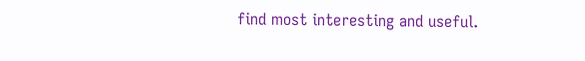find most interesting and useful.